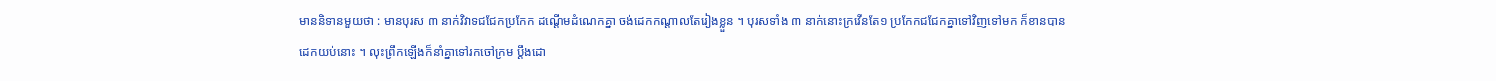មាននិទានមួយថា : មានបុរស ៣ នាក់វិវាទជជែកប្រកែក ដណ្ដើមដំណេកគ្នា ចង់ដេកកណ្ដាលតែរៀងខ្លួន ។ បុរសទាំង ៣ នាក់នោះក្រវើនតែ១ ប្រកែកជជែកគ្នាទៅវិញទៅមក ក៏ខានបានដេកយប់នោះ ។ លុះព្រឹកឡើងក៏នាំគ្នាទៅរកចៅក្រម ប្ដឹងដោ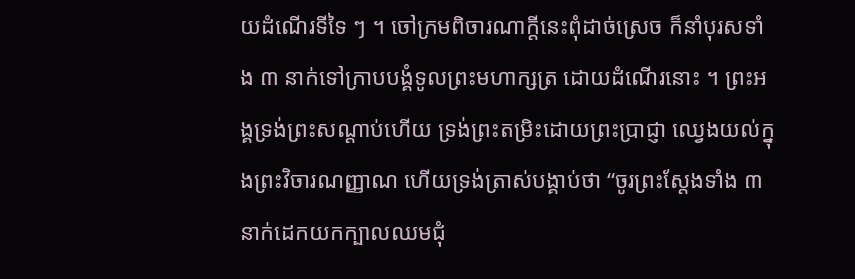យដំណើរទីទៃ ៗ ។ ចៅក្រមពិចារណាក្ដីនេះពុំដាច់ស្រេច ក៏នាំបុរសទាំង ៣ នាក់ទៅក្រាបបង្គំទូលព្រះមហាក្សត្រ ដោយដំណើរនោះ ។ ព្រះអង្គទ្រង់ព្រះសណ្ដាប់ហើយ ទ្រង់ព្រះតម្រិះដោយព្រះប្រាជ្ញា ឈ្វេងយល់ក្នុងព្រះវិចារណញ្ញាណ ហើយទ្រង់ត្រាស់បង្គាប់ថា “ចូរព្រះស្ដែងទាំង ៣ នាក់ដេកយកក្បាលឈមជុំ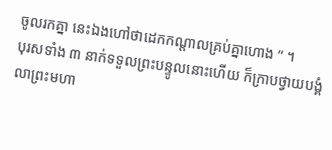ចូលរកគ្នា នេះឯងហៅថាដេកកណ្ដាលគ្រប់គ្នាហោង ” ។
បុរសទាំង ៣ នាក់ទទួលព្រះបន្ទូលនោះហើយ ក៏ក្រាបថ្វាយបង្គំលាព្រះមហា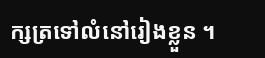ក្សត្រទៅលំនៅរៀងខ្លួន ។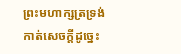ព្រះមហាក្សត្រទ្រង់កាត់សេចក្ដីដូច្នេះ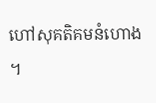ហៅសុគតិគមនំហោង ។